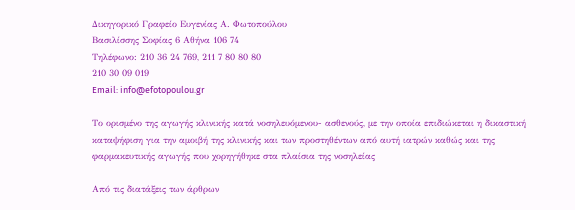Δικηγορικό Γραφείο Ευγενίας Α. Φωτοπούλου
Βασιλίσσης Σοφίας 6 Αθήνα 106 74
Τηλέφωνο: 210 36 24 769, 211 7 80 80 80
210 30 09 019
Email: info@efotopoulou.gr

Το ορισμένο της αγωγής κλινικής κατά νοσηλευόμενου- ασθενούς, με την οποία επιδιώκεται η δικαστική καταψήφιση για την αμοιβή της κλινικής και των προστηθέντων από αυτή ιατρών καθώς και της φαρμακευτικής αγωγής που χορηγήθηκε στα πλαίσια της νοσηλείας

Από τις διατάξεις των άρθρων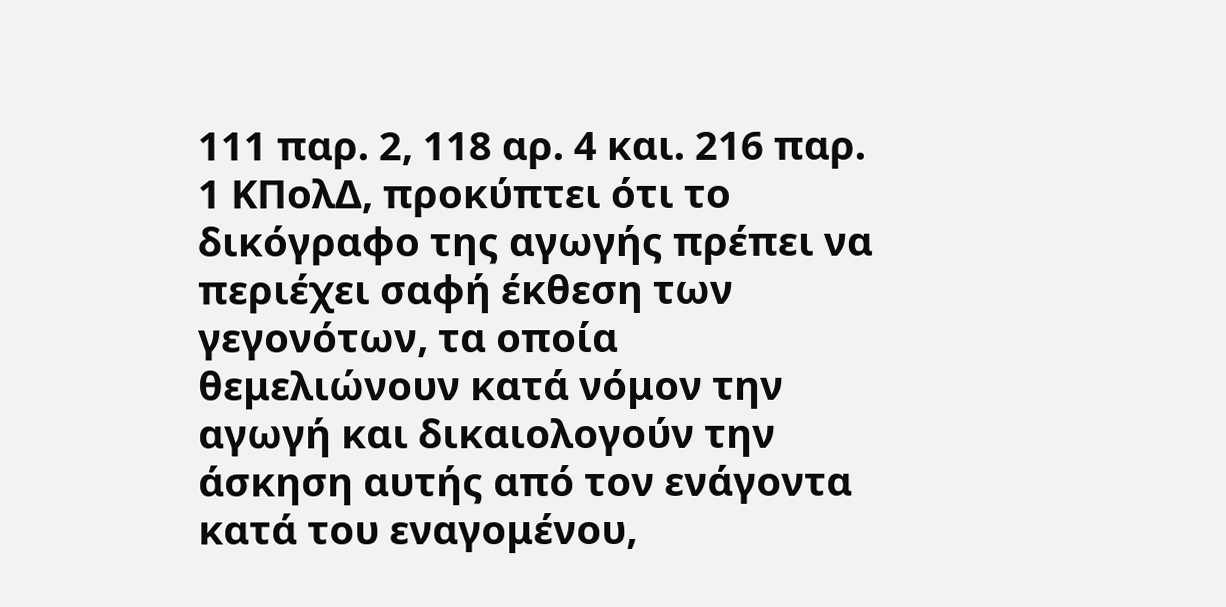111 παρ. 2, 118 αρ. 4 και. 216 παρ. 1 ΚΠολΔ, προκύπτει ότι το δικόγραφο της αγωγής πρέπει να περιέχει σαφή έκθεση των γεγονότων, τα οποία θεμελιώνουν κατά νόμον την αγωγή και δικαιολογούν την άσκηση αυτής από τον ενάγοντα κατά του εναγομένου,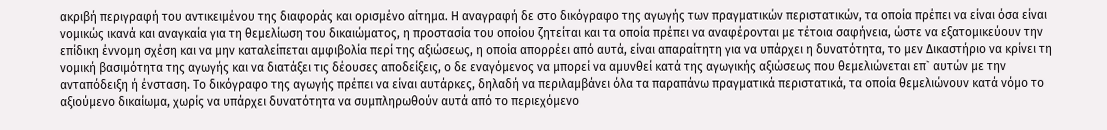ακριβή περιγραφή του αντικειμένου της διαφοράς και ορισμένο αίτημα. Η αναγραφή δε στο δικόγραφο της αγωγής των πραγματικών περιστατικών, τα οποία πρέπει να είναι όσα είναι νομικώς ικανά και αναγκαία για τη θεμελίωση του δικαιώματος, η προστασία του οποίου ζητείται και τα οποία πρέπει να αναφέρονται με τέτοια σαφήνεια, ώστε να εξατομικεύουν την επίδικη έννομη σχέση και να μην καταλείπεται αμφιβολία περί της αξιώσεως, η οποία απορρέει από αυτά, είναι απαραίτητη για να υπάρχει η δυνατότητα, το μεν Δικαστήριο να κρίνει τη νομική βασιμότητα της αγωγής και να διατάξει τις δέουσες αποδείξεις, ο δε εναγόμενος να μπορεί να αμυνθεί κατά της αγωγικής αξιώσεως που θεμελιώνεται επ` αυτών με την ανταπόδειξη ή ένσταση. Το δικόγραφο της αγωγής πρέπει να είναι αυτάρκες, δηλαδή να περιλαμβάνει όλα τα παραπάνω πραγματικά περιστατικά, τα οποία θεμελιώνουν κατά νόμο το αξιούμενο δικαίωμα, χωρίς να υπάρχει δυνατότητα να συμπληρωθούν αυτά από το περιεχόμενο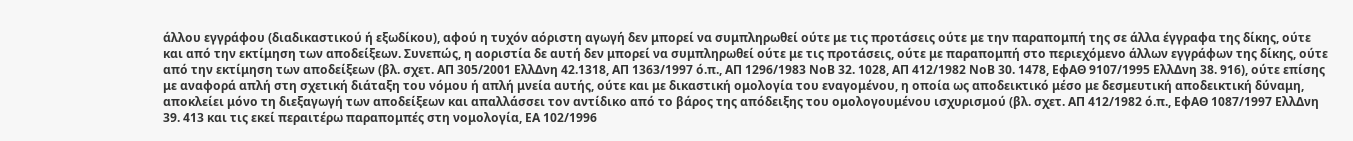άλλου εγγράφου (διαδικαστικού ή εξωδίκου), αφού η τυχόν αόριστη αγωγή δεν μπορεί να συμπληρωθεί ούτε με τις προτάσεις ούτε με την παραπομπή της σε άλλα έγγραφα της δίκης, ούτε και από την εκτίμηση των αποδείξεων. Συνεπώς, η αοριστία δε αυτή δεν μπορεί να συμπληρωθεί ούτε με τις προτάσεις, ούτε με παραπομπή στο περιεχόμενο άλλων εγγράφων της δίκης, ούτε από την εκτίμηση των αποδείξεων (βλ. σχετ. ΑΠ 305/2001 ΕλλΔνη 42.1318, ΑΠ 1363/1997 ό.π., ΑΠ 1296/1983 ΝοΒ 32. 1028, ΑΠ 412/1982 ΝοΒ 30. 1478, ΕφΑΘ 9107/1995 ΕλλΔνη 38. 916), ούτε επίσης με αναφορά απλή στη σχετική διάταξη του νόμου ή απλή μνεία αυτής, ούτε και με δικαστική ομολογία του εναγομένου, η οποία ως αποδεικτικό μέσο με δεσμευτική αποδεικτική δύναμη, αποκλείει μόνο τη διεξαγωγή των αποδείξεων και απαλλάσσει τον αντίδικο από το βάρος της απόδειξης του ομολογουμένου ισχυρισμού (βλ. σχετ. ΑΠ 412/1982 ό.π., ΕφΑΘ 1087/1997 ΕλλΔνη 39. 413 και τις εκεί περαιτέρω παραπομπές στη νομολογία, ΕΑ 102/1996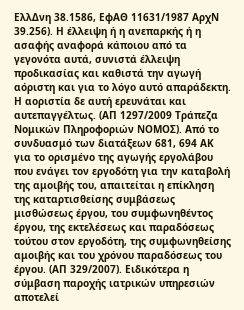ΕλλΔνη 38.1586, ΕφΑΘ 11631/1987 ΑρχΝ 39.256). Η έλλειψη ή η ανεπαρκής ή η ασαφής αναφορά κάποιου από τα γεγονότα αυτά, συνιστά έλλειψη προδικασίας και καθιστά την αγωγή αόριστη και για το λόγο αυτό απαράδεκτη. Η αοριστία δε αυτή ερευνάται και αυτεπαγγέλτως. (ΑΠ 1297/2009 Τράπεζα Νομικών Πληροφοριών ΝΟΜΟΣ). Από το συνδυασμό των διατάξεων 681, 694 ΑΚ για το ορισμένο της αγωγής εργολάβου που ενάγει τον εργοδότη για την καταβολή της αμοιβής του, απαιτείται η επίκληση της καταρτισθείσης συμβάσεως μισθώσεως έργου, του συμφωνηθέντος έργου, της εκτελέσεως και παραδόσεως τούτου στον εργοδότη, της συμφωνηθείσης αμοιβής και του χρόνου παραδόσεως του έργου. (ΑΠ 329/2007). Ειδικότερα η σύμβαση παροχής ιατρικών υπηρεσιών αποτελεί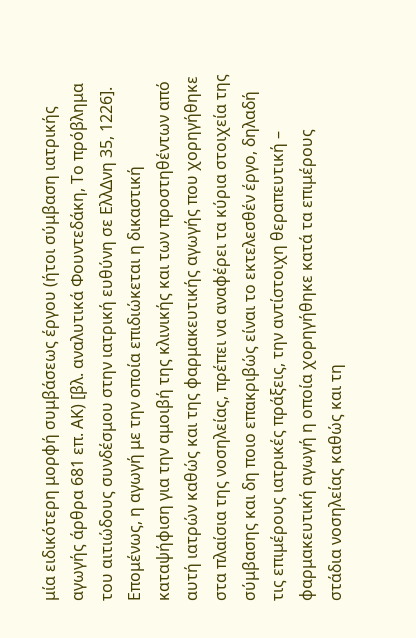μία ειδικότερη μορφή συμβάσεως έργου (ήτοι σύμβαση ιατρικής αγωγής άρθρα 681 επ. ΑΚ) [βλ. αναλυτικά Φουντεδάκη, Το πρόβλημα του αιτιώδους συνδέσμου στην ιατρική ευθύνη σε ΕλλΔνη 35, 1226]. Επομένως, η αγωγή με την οποία επιδιώκεται η δικαστική καταψήφιση για την αμοιβή της κλινικής και των προστηθέντων από αυτή ιατρών καθώς και της φαρμακευτικής αγωγής που χορηγήθηκε στα πλαίσια της νοσηλείας, πρέπει να αναφέρει τα κύρια στοιχεία της σύμβασης και δη ποιο επακριβώς είναι το εκτελεσθέν έργο, δηλαδή τις επιμέρους ιατρικές πράξεις, την αντίστοιχη θεραπευτική – φαρμακευτική αγωγή η οποία χορηγήθηκε κατά τα επιμέρους στάδια νοσηλείας καθώς και τη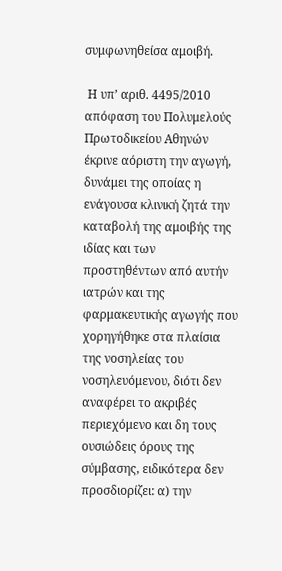συμφωνηθείσα αμοιβή.

 Η υπ’ αριθ. 4495/2010 απόφαση του Πολυμελούς Πρωτοδικείου Αθηνών έκρινε αόριστη την αγωγή, δυνάμει της οποίας η ενάγουσα κλινική ζητά την καταβολή της αμοιβής της ιδίας και των προστηθέντων από αυτήν ιατρών και της φαρμακευτικής αγωγής που χορηγήθηκε στα πλαίσια της νοσηλείας του νοσηλευόμενου, διότι δεν αναφέρει το ακριβές περιεχόμενο και δη τους ουσιώδεις όρους της σύμβασης, ειδικότερα δεν προσδιορίζει: α) την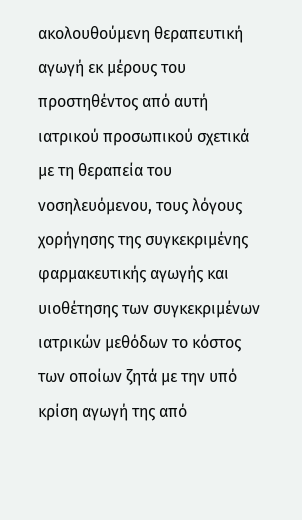ακολουθούμενη θεραπευτική αγωγή εκ μέρους του προστηθέντος από αυτή ιατρικού προσωπικού σχετικά με τη θεραπεία του νοσηλευόμενου, τους λόγους χορήγησης της συγκεκριμένης φαρμακευτικής αγωγής και υιοθέτησης των συγκεκριμένων ιατρικών μεθόδων το κόστος των οποίων ζητά με την υπό κρίση αγωγή της από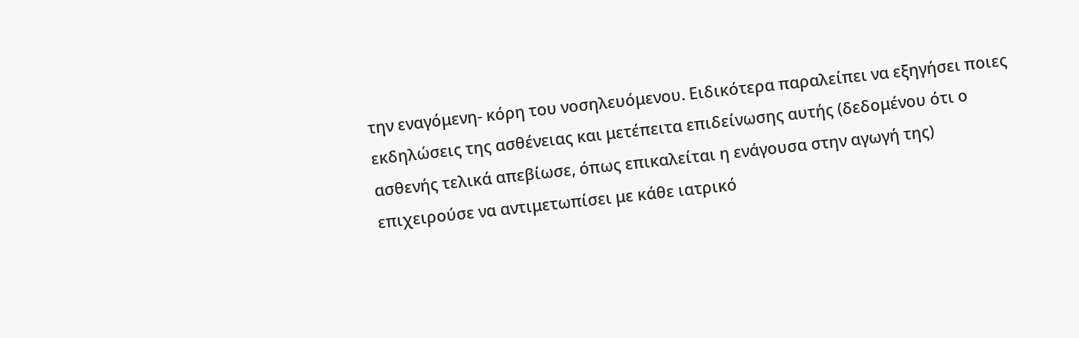την εναγόμενη- κόρη του νοσηλευόμενου. Ειδικότερα παραλείπει να εξηγήσει ποιες εκδηλώσεις της ασθένειας και μετέπειτα επιδείνωσης αυτής (δεδομένου ότι ο ασθενής τελικά απεβίωσε, όπως επικαλείται η ενάγουσα στην αγωγή της) επιχειρούσε να αντιμετωπίσει με κάθε ιατρικό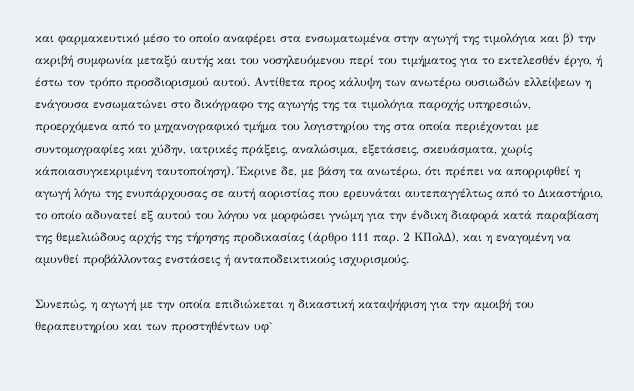και φαρμακευτικό μέσο το οποίο αναφέρει στα ενσωματωμένα στην αγωγή της τιμολόγια και β) την ακριβή συμφωνία μεταξύ αυτής και του νοσηλευόμενου περί του τιμήματος για το εκτελεσθέν έργο, ή έστω τον τρόπο προσδιορισμού αυτού. Αντίθετα προς κάλυψη των ανωτέρω ουσιωδών ελλείψεων η ενάγουσα ενσωματώνει στο δικόγραφο της αγωγής της τα τιμολόγια παροχής υπηρεσιών, προερχόμενα από το μηχανογραφικό τμήμα του λογιστηρίου της στα οποία περιέχονται με συντομογραφίες και χύδην, ιατρικές πράξεις, αναλώσιμα, εξετάσεις, σκευάσματα, χωρίς κάποιασυγκεκριμένη ταυτοποίηση). Έκρινε δε, με βάση τα ανωτέρω, ότι πρέπει να απορριφθεί η αγωγή λόγω της ενυπάρχουσας σε αυτή αοριστίας που ερευνάται αυτεπαγγέλτως από το Δικαστήριο, το οποίο αδυνατεί εξ αυτού του λόγου να μορφώσει γνώμη για την ένδικη διαφορά κατά παραβίαση της θεμελιώδους αρχής της τήρησης προδικασίας (άρθρο 111 παρ. 2 ΚΠολΔ), και η εναγομένη να αμυνθεί προβάλλοντας ενστάσεις ή ανταποδεικτικούς ισχυρισμούς.

Συνεπώς, η αγωγή με την οποία επιδιώκεται η δικαστική καταψήφιση για την αμοιβή του θεραπευτηρίου και των προστηθέντων υφ`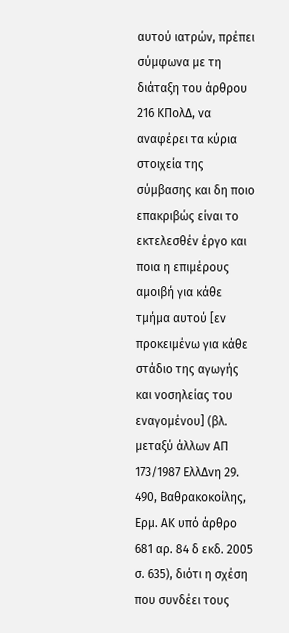αυτού ιατρών, πρέπει σύμφωνα με τη διάταξη του άρθρου 216 ΚΠολΔ, να αναφέρει τα κύρια στοιχεία της σύμβασης και δη ποιο επακριβώς είναι το εκτελεσθέν έργο και ποια η επιμέρους αμοιβή για κάθε τμήμα αυτού [εν προκειμένω για κάθε στάδιο της αγωγής και νοσηλείας του εναγομένου] (βλ. μεταξύ άλλων ΑΠ 173/1987 ΕλλΔνη 29. 490, Βαθρακοκοίλης, Ερμ. ΑΚ υπό άρθρο 681 αρ. 84 δ εκδ. 2005 σ. 635), διότι η σχέση που συνδέει τους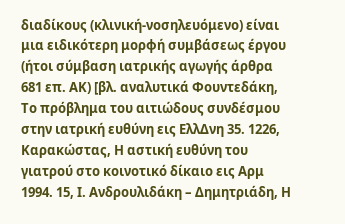διαδίκους (κλινική-νοσηλευόμενο) είναι μια ειδικότερη μορφή συμβάσεως έργου (ήτοι σύμβαση ιατρικής αγωγής άρθρα 681 επ. ΑΚ) [βλ. αναλυτικά Φουντεδάκη, Το πρόβλημα του αιτιώδους συνδέσμου στην ιατρική ευθύνη εις ΕλλΔνη 35. 1226, Καρακώστας, Η αστική ευθύνη του γιατρού στο κοινοτικό δίκαιο εις Αρμ 1994. 15, Ι. Ανδρουλιδάκη – Δημητριάδη, Η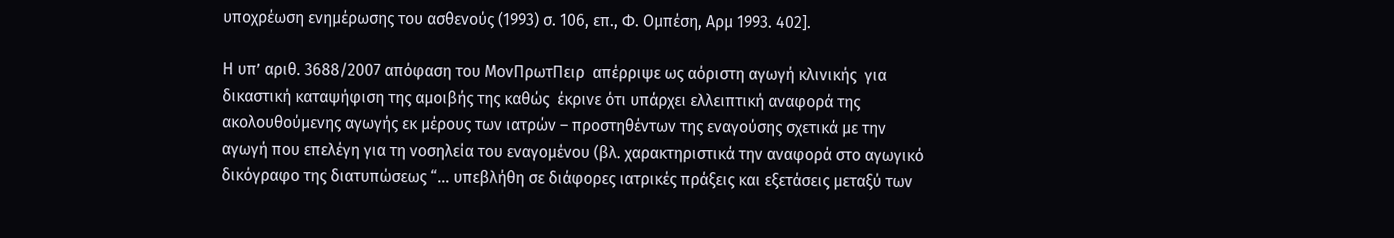υποχρέωση ενημέρωσης του ασθενούς (1993) σ. 106, επ., Φ. Ομπέση, Αρμ 1993. 402].

Η υπ’ αριθ. 3688/2007 απόφαση του ΜονΠρωτΠειρ  απέρριψε ως αόριστη αγωγή κλινικής  για δικαστική καταψήφιση της αμοιβής της καθώς  έκρινε ότι υπάρχει ελλειπτική αναφορά της ακολουθούμενης αγωγής εκ μέρους των ιατρών – προστηθέντων της εναγούσης σχετικά με την αγωγή που επελέγη για τη νοσηλεία του εναγομένου (βλ. χαρακτηριστικά την αναφορά στο αγωγικό δικόγραφο της διατυπώσεως “… υπεβλήθη σε διάφορες ιατρικές πράξεις και εξετάσεις μεταξύ των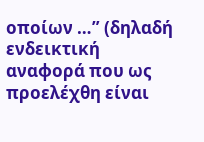οποίων …” (δηλαδή ενδεικτική αναφορά που ως προελέχθη είναι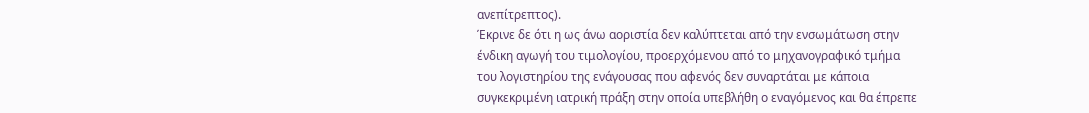ανεπίτρεπτος).
Έκρινε δε ότι η ως άνω αοριστία δεν καλύπτεται από την ενσωμάτωση στην ένδικη αγωγή του τιμολογίου, προερχόμενου από το μηχανογραφικό τμήμα του λογιστηρίου της ενάγουσας που αφενός δεν συναρτάται με κάποια συγκεκριμένη ιατρική πράξη στην οποία υπεβλήθη ο εναγόμενος και θα έπρεπε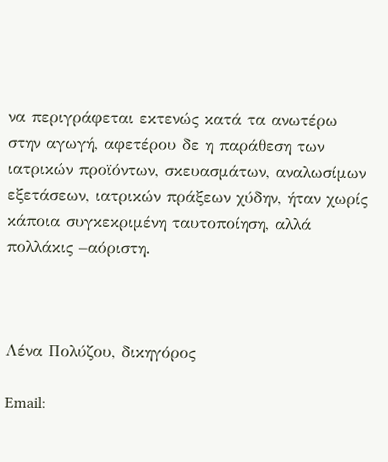να περιγράφεται εκτενώς κατά τα ανωτέρω στην αγωγή, αφετέρου δε η παράθεση των ιατρικών προϊόντων, σκευασμάτων, αναλωσίμων εξετάσεων, ιατρικών πράξεων χύδην, ήταν χωρίς κάποια συγκεκριμένη ταυτοποίηση, αλλά πολλάκις –αόριστη.



Λένα Πολύζου, δικηγόρος

Email: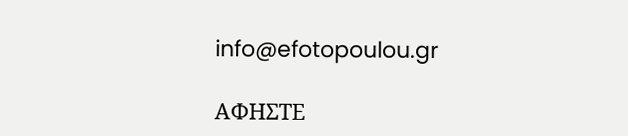info@efotopoulou.gr

ΑΦΗΣΤΕ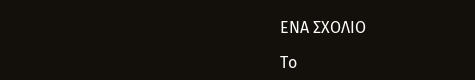ΕΝΑ ΣΧΟΛΙΟ

Το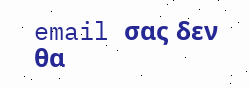email σας δεν θα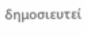δημοσιευτεί